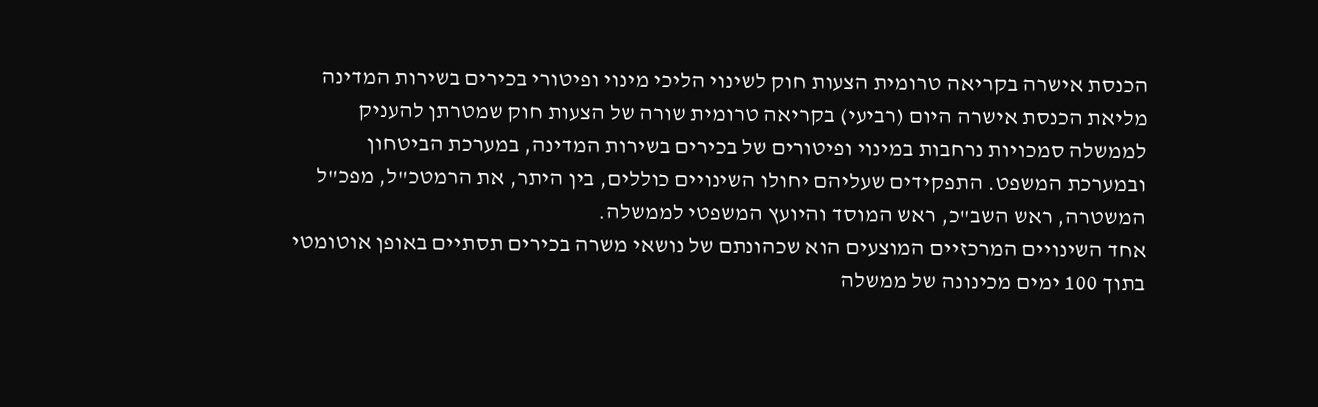הכנסת אישרה בקריאה טרומית הצעות חוק לשינוי הליכי מינוי ופיטורי בכירים בשירות המדינה
מליאת הכנסת אישרה היום (רביעי) בקריאה טרומית שורה של הצעות חוק שמטרתן להעניק לממשלה סמכויות נרחבות במינוי ופיטורים של בכירים בשירות המדינה, במערכת הביטחון ובמערכת המשפט. התפקידים שעליהם יחולו השינויים כוללים, בין היתר, את הרמטכ"ל, מפכ"ל המשטרה, ראש השב"כ, ראש המוסד והיועץ המשפטי לממשלה.
אחד השינויים המרכזיים המוצעים הוא שכהונתם של נושאי משרה בכירים תסתיים באופן אוטומטי בתוך 100 ימים מכינונה של ממשלה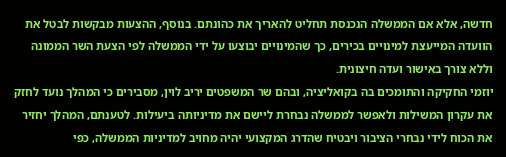חדשה, אלא אם הממשלה הנכנסת תחליט להאריך את כהונתם. בנוסף, ההצעות מבקשות לבטל את הוועדה המייעצת למינויים בכירים, כך שהמינויים יבוצעו על ידי הממשלה לפי הצעת השר הממונה וללא צורך באישור ועדה חיצונית.
יוזמי החקיקה והתומכים בה בקואליציה, ובהם שר המשפטים יריב לוין, מסבירים כי המהלך נועד לחזק את עקרון המשילות ולאפשר לממשלה נבחרת ליישם את מדיניותה ביעילות. לטענתם, המהלך יחזיר את הכוח לידי נבחרי הציבור ויבטיח שהדרג המקצועי יהיה מחויב למדיניות הממשלה, כפי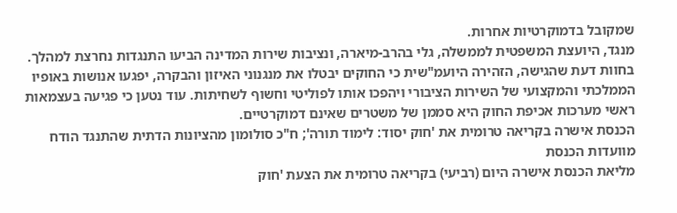שמקובל בדמוקרטיות אחרות.
מנגד, היועצת המשפטית לממשלה, גלי בהרב-מיארה, ונציבות שירות המדינה הביעו התנגדות נחרצת למהלך. בחוות דעת שהגישה, הזהירה היועמ"שית כי החוקים יבטלו את מנגנוני האיזון והבקרה, יפגעו אנושות באופיו הממלכתי והמקצועי של השירות הציבורי ויהפכו אותו לפוליטי וחשוף לשחיתות. עוד נטען כי פגיעה בעצמאות ראשי מערכות אכיפת החוק היא סממן של משטרים שאינם דמוקרטיים.
הכנסת אישרה בקריאה טרומית את 'חוק יסוד: לימוד תורה'; ח"כ סולומון מהציונות הדתית שהתנגד הודח מוועדות הכנסת
מליאת הכנסת אישרה היום (רביעי) בקריאה טרומית את הצעת 'חוק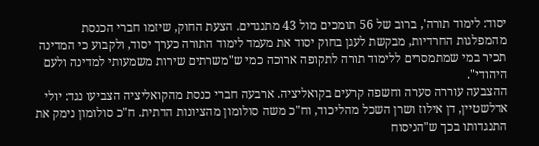יסוד: לימוד תורה', ברוב של 56 תומכים מול 43 מתנגדים. הצעת החוק, שיזמו חברי הכנסת מהמפלגות החרדיות, מבקשת לעגן בחוק יסוד את מעמד לימוד התורה כערך יסוד, ולקבוע כי המדינה תכיר במי שמתמסרים ללימוד תורה לתקופה ארוכה כמי ש"משרתים שירות משמעותי למדינה ולעם היהודי".
ההצבעה עוררה סערה וחשפה קרעים בקואליציה. ארבעה חברי כנסת מהקואליציה הצביעו נגד: יולי אדלשטיין, דן אילוז ושרן השכל מהליכוד, וח"כ משה סולומון מהציונות הדתית. ח"כ סולומון נימק את התנגדותו בכך ש"הניסוח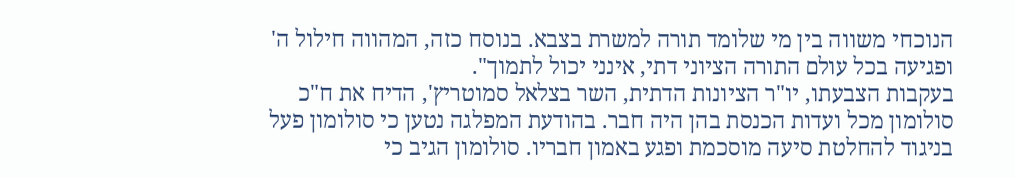הנוכחי משווה בין מי שלומד תורה למשרת בצבא. בנוסח כזה, המהווה חילול ה' ופגיעה בכל עולם התורה הציוני דתי, אינני יכול לתמוך".
בעקבות הצבעתו, יו"ר הציונות הדתית, השר בצלאל סמוטריץ', הדיח את ח"כ סולומון מכל ועדות הכנסת בהן היה חבר. בהודעת המפלגה נטען כי סולומון פעל בניגוד להחלטת סיעה מוסכמת ופגע באמון חבריו. סולומון הגיב כי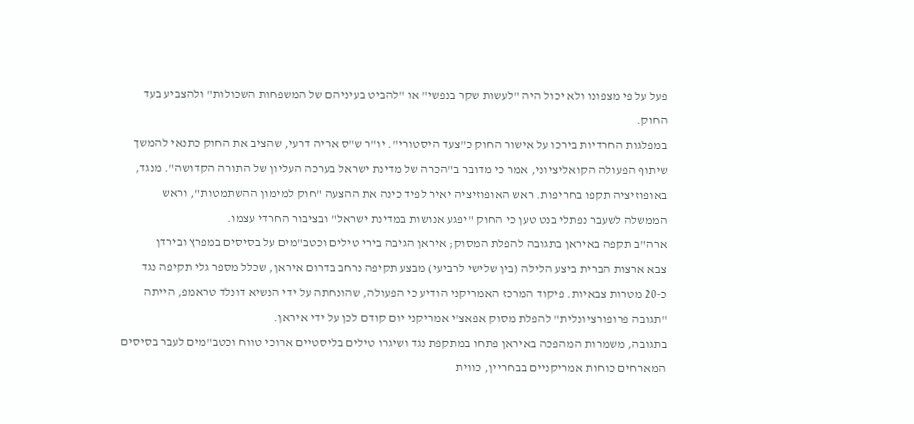פעל על פי מצפונו ולא יכול היה "לעשות שקר בנפשי" או "להביט בעיניהם של המשפחות השכולות" ולהצביע בעד החוק.
במפלגות החרדיות בירכו על אישור החוק כ"צעד היסטורי". יו"ר ש"ס אריה דרעי, שהציב את החוק כתנאי להמשך שיתוף הפעולה הקואליציוני, אמר כי מדובר ב"הכרה של מדינת ישראל בערכה העליון של התורה הקדושה". מנגד, באופוזיציה תקפו בחריפות. ראש האופוזיציה יאיר לפיד כינה את ההצעה "חוק למימון ההשתמטות", וראש הממשלה לשעבר נפתלי בנט טען כי החוק "יפגע אנושות במדינת ישראל" ובציבור החרדי עצמו.
ארה"ב תקפה באיראן בתגובה להפלת המסוק; איראן הגיבה בירי טילים וכטב"מים על בסיסים במפרץ ובירדן
צבא ארצות הברית ביצע הלילה (בין שלישי לרביעי) מבצע תקיפה נרחב בדרום איראן, שכלל מספר גלי תקיפה נגד כ-20 מטרות צבאיות. פיקוד המרכז האמריקני הודיע כי הפעולה, שהונחתה על ידי הנשיא דונלד טראמפ, הייתה "תגובה פרופורציונלית" להפלת מסוק אפאצ'י אמריקני יום קודם לכן על ידי איראן.
בתגובה, משמרות המהפכה באיראן פתחו במתקפת נגד ושיגרו טילים בליסטיים ארוכי טווח וכטב"מים לעבר בסיסים המארחים כוחות אמריקניים בבחריין, כווית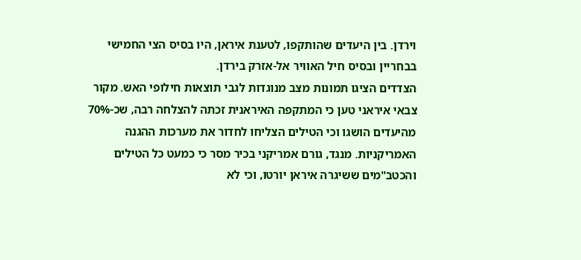וירדן. בין היעדים שהותקפו, לטענת איראן, היו בסיס הצי החמישי בבחריין ובסיס חיל האוויר אל-אזרק בירדן.
הצדדים הציגו תמונות מצב מנוגדות לגבי תוצאות חילופי האש. מקור צבאי איראני טען כי המתקפה האיראנית זכתה להצלחה רבה, שכ-70% מהיעדים הושגו וכי הטילים הצליחו לחדור את מערכות ההגנה האמריקניות. מנגד, גורם אמריקני בכיר מסר כי כמעט כל הטילים והכטב"מים ששיגרה איראן יורטו, וכי לא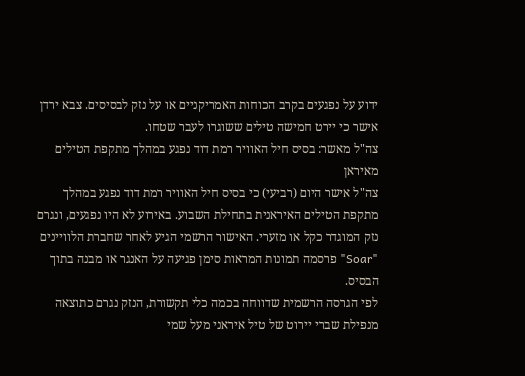ידוע על נפגעים בקרב הכוחות האמריקניים או על נזק לבסיסים. צבא ירדן אישר כי יירט חמישה טילים ששוגרו לעבר שטחו.
צה"ל מאשר: בסיס חיל האוויר רמת דוד נפגע במהלך מתקפת הטילים מאיראן
צה"ל אישר היום (רביעי) כי בסיס חיל האוויר רמת דוד נפגע במהלך מתקפת הטילים האיראנית בתחילת השבוע. באירוע לא היו נפגעים, ונגרם נזק המוגדר כקל או מזערי. האישור הרשמי הגיע לאחר שחברת הלוויינים "Soar" פרסמה תמונות המראות סימן פגיעה על האנגר או מבנה בתוך הבסיס.
לפי הגרסה הרשמית שדווחה בכמה כלי תקשורת, הנזק נגרם כתוצאה מנפילת שברי יירוט של טיל איראני מעל שמי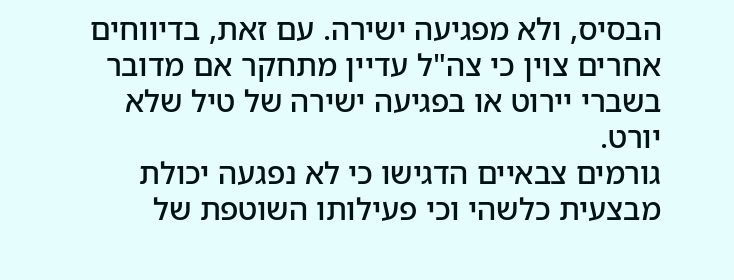הבסיס, ולא מפגיעה ישירה. עם זאת, בדיווחים אחרים צוין כי צה"ל עדיין מתחקר אם מדובר בשברי יירוט או בפגיעה ישירה של טיל שלא יורט.
גורמים צבאיים הדגישו כי לא נפגעה יכולת מבצעית כלשהי וכי פעילותו השוטפת של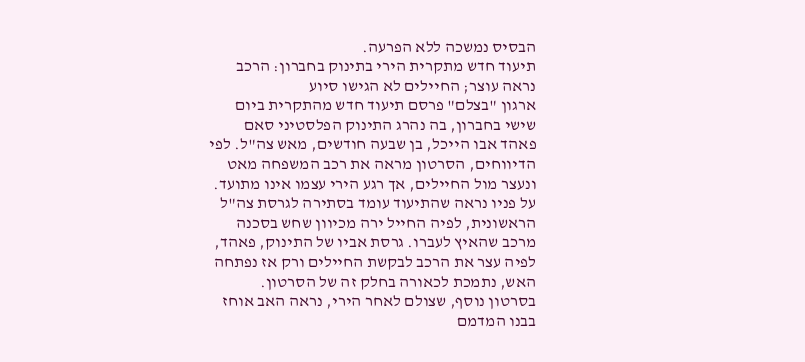הבסיס נמשכה ללא הפרעה.
תיעוד חדש מתקרית הירי בתינוק בחברון: הרכב נראה עוצר; החיילים לא הגישו סיוע
ארגון "בצלם" פרסם תיעוד חדש מהתקרית ביום שישי בחברון, בה נהרג התינוק הפלסטיני סאם פאהד אבו הייכל, בן שבעה חודשים, מאש צה"ל. לפי הדיווחים, הסרטון מראה את רכב המשפחה מאט ונעצר מול החיילים, אך רגע הירי עצמו אינו מתועד.
על פניו נראה שהתיעוד עומד בסתירה לגרסת צה"ל הראשונית, לפיה החייל ירה מכיוון שחש בסכנה מרכב שהאיץ לעברו. גרסת אביו של התינוק, פאהד, לפיה עצר את הרכב לבקשת החיילים ורק אז נפתחה האש, נתמכת לכאורה בחלק זה של הסרטון.
בסרטון נוסף, שצולם לאחר הירי, נראה האב אוחז בבנו המדמם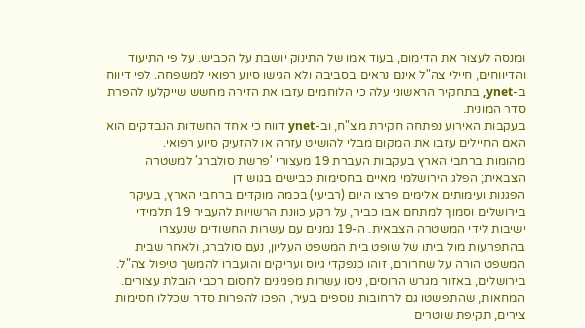ומנסה לעצור את הדימום, בעוד אמו של התינוק יושבת על הכביש. על פי התיעוד והדיווחים, חיילי צה"ל אינם נראים בסביבה ולא הגישו סיוע רפואי למשפחה. לפי דיווח ב-ynet, בתחקיר הראשוני עלה כי הלוחמים עזבו את הזירה מחשש שייקלעו להפרת סדר המונית.
בעקבות האירוע נפתחה חקירת מצ"ח, וב-ynet דווח כי אחד החשדות הנבדקים הוא האם החיילים עזבו את המקום מבלי להושיט עזרה או להזעיק סיוע רפואי.
מהומות ברחבי הארץ בעקבות העברת 19 מעצורי 'פרשת סולברג' למשטרה הצבאית; הפלג הירושלמי מאיים בחסימות כבישים בגוש דן
הפגנות ועימותים אלימים פרצו היום (רביעי) בכמה מוקדים ברחבי הארץ, בעיקר בירושלים וסמוך למתחם אבו כביר, על רקע כוונת הרשויות להעביר 19 תלמידי ישיבות לידי המשטרה הצבאית. ה-19 נמנים עם עשרות החשודים שנעצרו בהתפרעות מול ביתו של שופט בית המשפט העליון, נעם סולברג, ולאחר שבית המשפט הורה על שחרורם, זוהו כנפקדי גיוס ועריקים והועברו להמשך טיפול צה"ל.
בירושלים, באזור מגרש הרוסים, ניסו עשרות מפגינים לחסום רכבי הובלת עצורים. המחאות, שהתפשטו גם לרחובות נוספים בעיר, הפכו להפרות סדר שכללו חסימות צירים, תקיפת שוטרים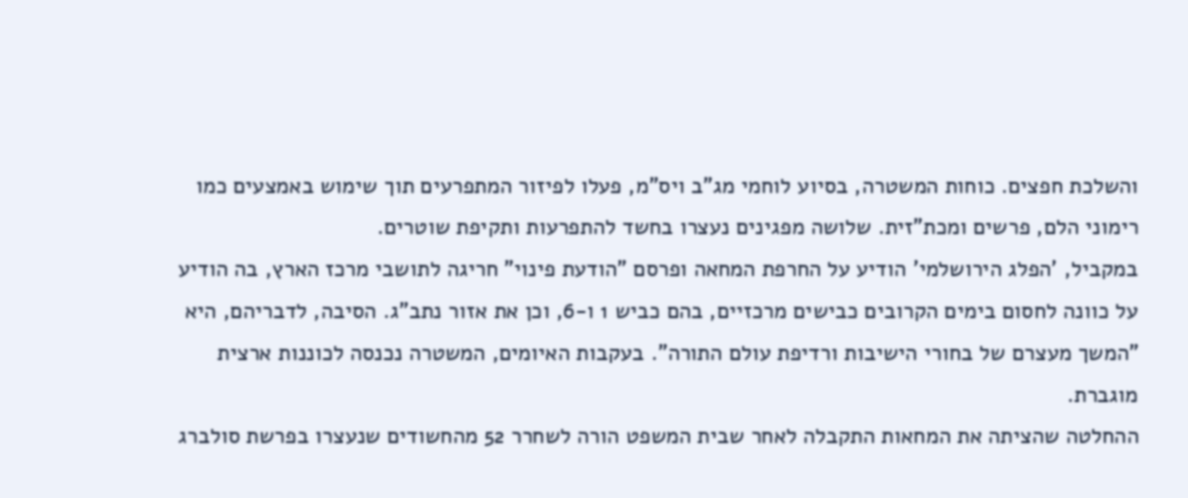והשלכת חפצים. כוחות המשטרה, בסיוע לוחמי מג"ב ויס"מ, פעלו לפיזור המתפרעים תוך שימוש באמצעים כמו רימוני הלם, פרשים ומכת"זית. שלושה מפגינים נעצרו בחשד להתפרעות ותקיפת שוטרים.
במקביל, 'הפלג הירושלמי' הודיע על החרפת המחאה ופרסם "הודעת פינוי" חריגה לתושבי מרכז הארץ, בה הודיע על כוונה לחסום בימים הקרובים כבישים מרכזיים, בהם כביש 1 ו-6, וכן את אזור נתב"ג. הסיבה, לדבריהם, היא "המשך מעצרם של בחורי הישיבות ורדיפת עולם התורה". בעקבות האיומים, המשטרה נכנסה לכוננות ארצית מוגברת.
ההחלטה שהציתה את המחאות התקבלה לאחר שבית המשפט הורה לשחרר 52 מהחשודים שנעצרו בפרשת סולברג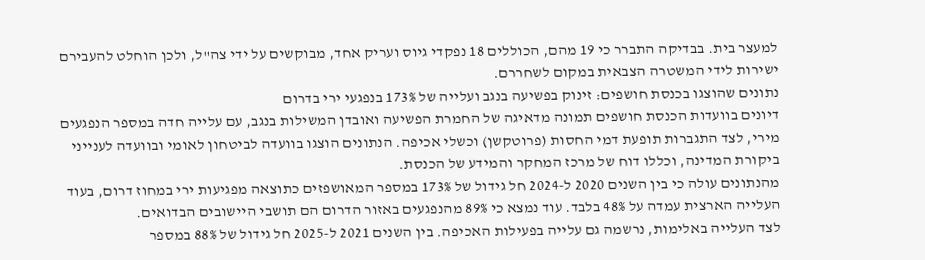למעצר בית. בבדיקה התברר כי 19 מהם, הכוללים 18 נפקדי גיוס ועריק אחד, מבוקשים על ידי צה"ל, ולכן הוחלט להעבירם ישירות לידי המשטרה הצבאית במקום לשחררם.
נתונים שהוצגו בכנסת חושפים: זינוק בפשיעה בנגב ועלייה של 173% בנפגעי ירי בדרום
דיונים בוועדות הכנסת חושפים תמונה מדאיגה של החמרת הפשיעה ואובדן המשילות בנגב, עם עלייה חדה במספר הנפגעים מירי, לצד התגברות תופעת דמי החסות (פרוטקשן) וכשלי אכיפה. הנתונים הוצגו בוועדה לביטחון לאומי ובוועדה לענייני ביקורת המדינה, וכללו דוח של מרכז המחקר והמידע של הכנסת.
מהנתונים עולה כי בין השנים 2020 ל-2024 חל גידול של 173% במספר המאושפזים כתוצאה מפגיעות ירי במחוז דרום, בעוד העלייה הארצית עמדה על 48% בלבד. עוד נמצא כי 89% מהנפגעים באזור הדרום הם תושבי היישובים הבדואים.
לצד העלייה באלימות, נרשמה גם עלייה בפעילות האכיפה. בין השנים 2021 ל-2025 חל גידול של 88% במספר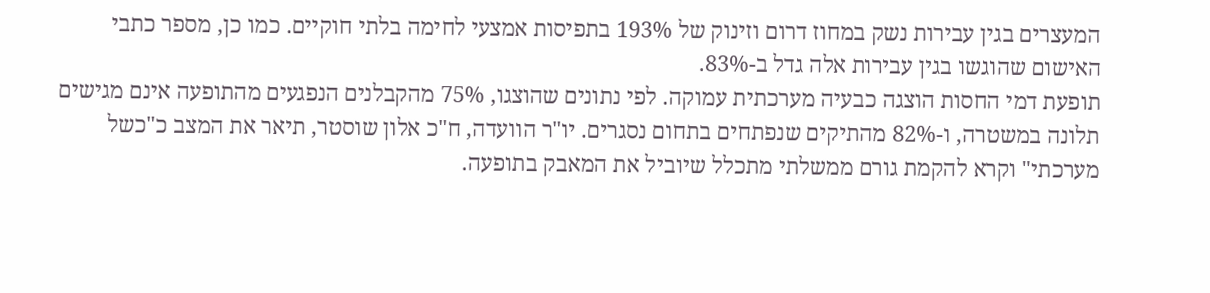המעצרים בגין עבירות נשק במחוז דרום וזינוק של 193% בתפיסות אמצעי לחימה בלתי חוקיים. כמו כן, מספר כתבי האישום שהוגשו בגין עבירות אלה גדל ב-83%.
תופעת דמי החסות הוצגה כבעיה מערכתית עמוקה. לפי נתונים שהוצגו, 75% מהקבלנים הנפגעים מהתופעה אינם מגישים תלונה במשטרה, ו-82% מהתיקים שנפתחים בתחום נסגרים. יו"ר הוועדה, ח"כ אלון שוסטר, תיאר את המצב כ"כשל מערכתי" וקרא להקמת גורם ממשלתי מתכלל שיוביל את המאבק בתופעה.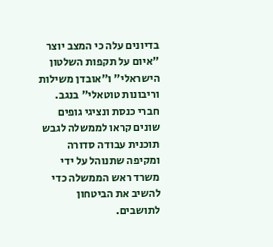בדיונים עלה כי המצב יוצר "איום על תקפות השלטון הישראלי" ו"אובדן משילות וריבונות טוטאלי" בנגב. חברי כנסת ונציגי גופים שונים קראו לממשלה לגבש תוכנית עבודה סדורה ומקיפה שתנוהל על ידי משרד ראש הממשלה כדי להשיב את הביטחון לתושבים.